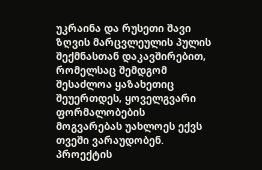უკრაინა და რუსეთი შავი ზღვის მარცვლეულის პულის შექმნასთან დაკავშირებით, რომელსაც შემდგომ შესაძლოა ყაზახეთიც შეუერთდეს, ყოველგვარი ფორმალობების მოგვარებას უახლოეს ექვს თვეში ვარაუდობენ.
პროექტის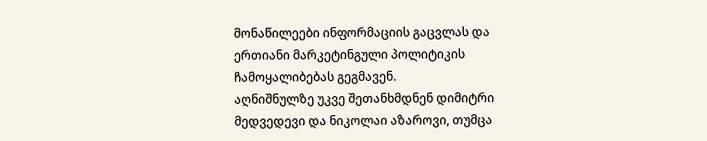მონაწილეები ინფორმაციის გაცვლას და ერთიანი მარკეტინგული პოლიტიკის ჩამოყალიბებას გეგმავენ.
აღნიშნულზე უკვე შეთანხმდნენ დიმიტრი მედვედევი და ნიკოლაი აზაროვი, თუმცა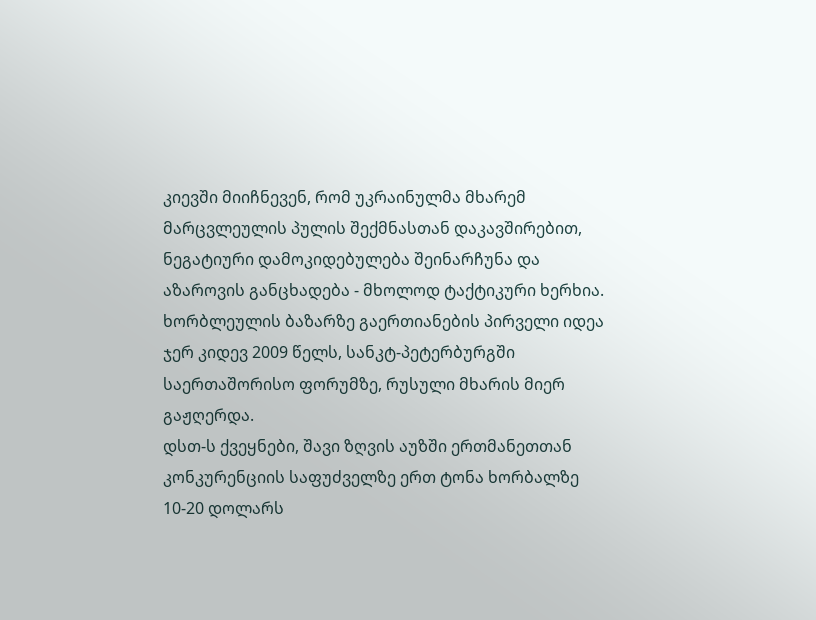კიევში მიიჩნევენ, რომ უკრაინულმა მხარემ მარცვლეულის პულის შექმნასთან დაკავშირებით, ნეგატიური დამოკიდებულება შეინარჩუნა და აზაროვის განცხადება - მხოლოდ ტაქტიკური ხერხია.
ხორბლეულის ბაზარზე გაერთიანების პირველი იდეა ჯერ კიდევ 2009 წელს, სანკტ-პეტერბურგში საერთაშორისო ფორუმზე, რუსული მხარის მიერ გაჟღერდა.
დსთ-ს ქვეყნები, შავი ზღვის აუზში ერთმანეთთან კონკურენციის საფუძველზე ერთ ტონა ხორბალზე 10-20 დოლარს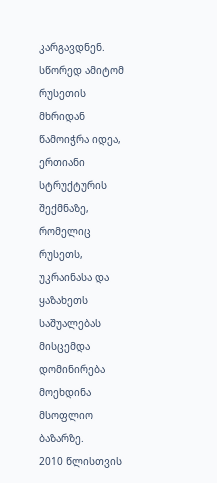კარგავდნენ. სწორედ ამიტომ რუსეთის მხრიდან წამოიჭრა იდეა, ერთიანი სტრუქტურის შექმნაზე, რომელიც რუსეთს, უკრაინასა და ყაზახეთს საშუალებას მისცემდა დომინირება მოეხდინა მსოფლიო ბაზარზე.
2010 წლისთვის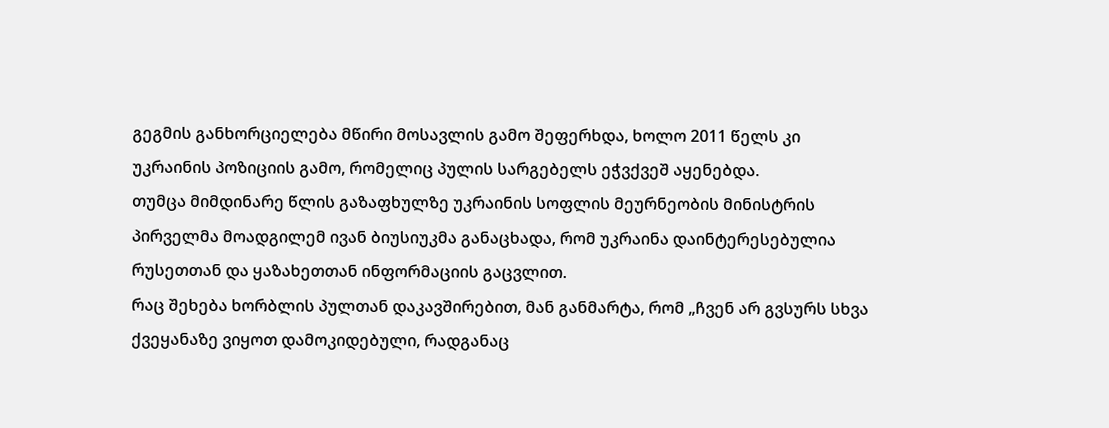გეგმის განხორციელება მწირი მოსავლის გამო შეფერხდა, ხოლო 2011 წელს კი უკრაინის პოზიციის გამო, რომელიც პულის სარგებელს ეჭვქვეშ აყენებდა.
თუმცა მიმდინარე წლის გაზაფხულზე უკრაინის სოფლის მეურნეობის მინისტრის პირველმა მოადგილემ ივან ბიუსიუკმა განაცხადა, რომ უკრაინა დაინტერესებულია რუსეთთან და ყაზახეთთან ინფორმაციის გაცვლით.
რაც შეხება ხორბლის პულთან დაკავშირებით, მან განმარტა, რომ „ჩვენ არ გვსურს სხვა ქვეყანაზე ვიყოთ დამოკიდებული, რადგანაც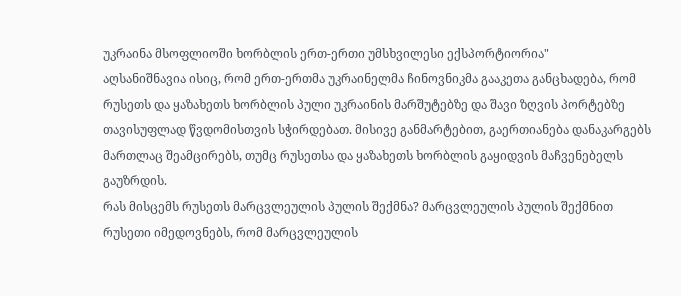უკრაინა მსოფლიოში ხორბლის ერთ-ერთი უმსხვილესი ექსპორტიორია"
აღსანიშნავია ისიც, რომ ერთ-ერთმა უკრაინელმა ჩინოვნიკმა გააკეთა განცხადება, რომ რუსეთს და ყაზახეთს ხორბლის პული უკრაინის მარშუტებზე და შავი ზღვის პორტებზე თავისუფლად წვდომისთვის სჭირდებათ. მისივე განმარტებით, გაერთიანება დანაკარგებს მართლაც შეამცირებს, თუმც რუსეთსა და ყაზახეთს ხორბლის გაყიდვის მაჩვენებელს გაუზრდის.
რას მისცემს რუსეთს მარცვლეულის პულის შექმნა? მარცვლეულის პულის შექმნით რუსეთი იმედოვნებს, რომ მარცვლეულის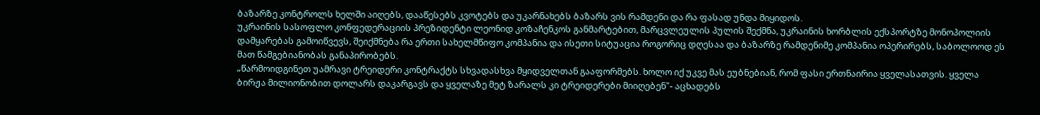ბაზარზე კონტროლს ხელში აიღებს, დააწესებს კვოტებს და უკარნახებს ბაზარს ვის რამდენი და რა ფასად უნდა მიყიდოს.
უკრაინის სასოფლო კონფედერაციის პრეზიდენტი ლეონიდ კოზაჩენკოს განმარტებით, მარცვლეულის პულის შექმნა, უკრაინის ხორბლის ექსპორტზე მონოპოლიის დამყარებას გამოიწვევს, შეიქმნება რა ერთი სახელმწიფო კომპანია და ისეთი სიტუაცია როგორიც დღესაა და ბაზარზე რამდენიმე კომპანია ოპერირებს, საბოლოოდ ეს მათ წამგებიანობას განაპირობებს.
„წარმოიდგინეთ უამრავი ტრეიდერი კონტრაქტს სხვადასხვა მყიდველთან გააფორმებს. ხოლო იქ უკვე მას ეუბნებიან, რომ ფასი ერთნაირია ყველასათვის. ყველა ბირჟა მილიონობით დოლარს დაკარგავს და ყველაზე მეტ ზარალს კი ტრეიდერები მიიღებენ"- აცხადებს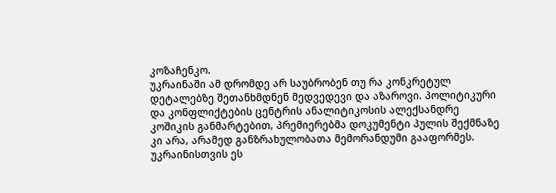კოზაჩენკო.
უკრაინაში ამ დრომდე არ საუბრობენ თუ რა კონკრეტულ დეტალებზე შეთანხმდნენ მედვედევი და აზაროვი. პოლიტიკური და კონფლიქტების ცენტრის ანალიტიკოსის ალექსანდრე კოშიკის განმარტებით, პრემიერებმა დოკუმენტი პულის შექმნაზე კი არა, არამედ განზრახულობათა მემორანდუმი გააფორმეს.
უკრაინისთვის ეს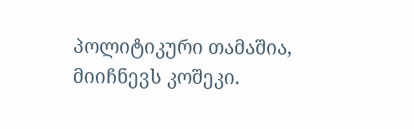პოლიტიკური თამაშია, მიიჩნევს კოშეკი.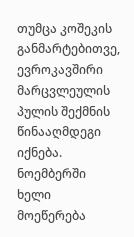თუმცა კოშეკის განმარტებითვე, ევროკავშირი მარცვლეულის პულის შექმნის წინააღმდეგი იქნება. ნოემბერში ხელი მოეწერება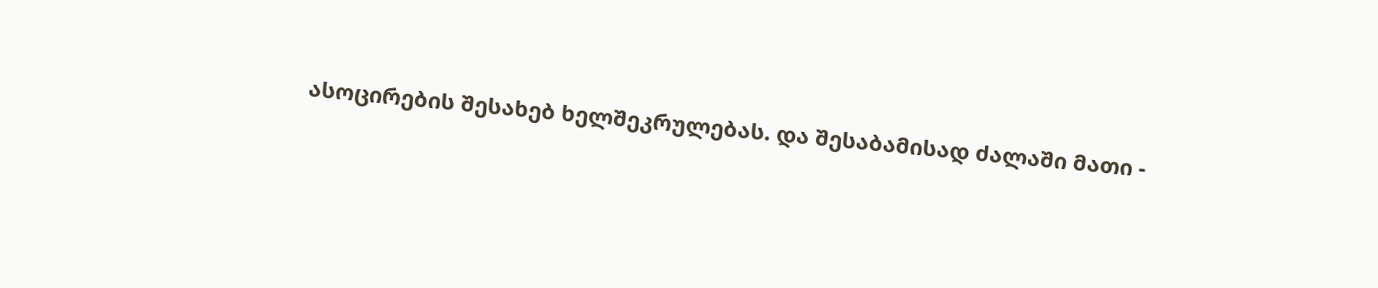ასოცირების შესახებ ხელშეკრულებას. და შესაბამისად ძალაში მათი -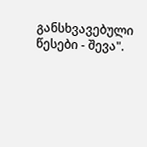განსხვავებული წესები - შევა".